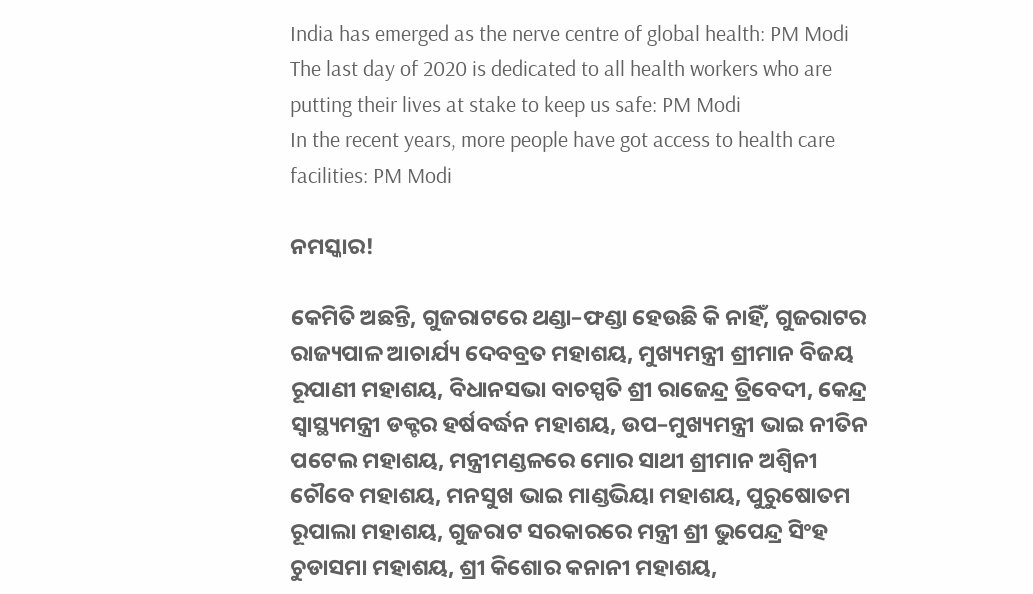India has emerged as the nerve centre of global health: PM Modi
The last day of 2020 is dedicated to all health workers who are putting their lives at stake to keep us safe: PM Modi
In the recent years, more people have got access to health care facilities: PM Modi

ନମସ୍କାର!

କେମିତି ଅଛନ୍ତି, ଗୁଜରାଟରେ ଥଣ୍ଡା–ଫଣ୍ଡା ହେଉଛି କି ନାହିଁ, ଗୁଜରାଟର ରାଜ୍ୟପାଳ ଆଚାର୍ଯ୍ୟ ଦେବବ୍ରତ ମହାଶୟ, ମୁଖ୍ୟମନ୍ତ୍ରୀ ଶ୍ରୀମାନ ବିଜୟ ରୂପାଣୀ ମହାଶୟ, ବିଧାନସଭା ବାଚସ୍ପତି ଶ୍ରୀ ରାଜେନ୍ଦ୍ର ତ୍ରିବେଦୀ, କେନ୍ଦ୍ର ସ୍ୱାସ୍ଥ୍ୟମନ୍ତ୍ରୀ ଡକ୍ଟର ହର୍ଷବର୍ଦ୍ଧନ ମହାଶୟ, ଉପ–ମୁଖ୍ୟମନ୍ତ୍ରୀ ଭାଇ ନୀତିନ ପଟେଲ ମହାଶୟ, ମନ୍ତ୍ରୀମଣ୍ଡଳରେ ମୋର ସାଥୀ ଶ୍ରୀମାନ ଅଶ୍ୱିନୀ ଚୌବେ ମହାଶୟ, ମନସୁଖ ଭାଇ ମାଣ୍ଡଭିୟା ମହାଶୟ, ପୁରୁଷୋତମ ରୂପାଲା ମହାଶୟ, ଗୁଜରାଟ ସରକାରରେ ମନ୍ତ୍ରୀ ଶ୍ରୀ ଭୁପେନ୍ଦ୍ର ସିଂହ ଚୁଡାସମା ମହାଶୟ, ଶ୍ରୀ କିଶୋର କନାନୀ ମହାଶୟ,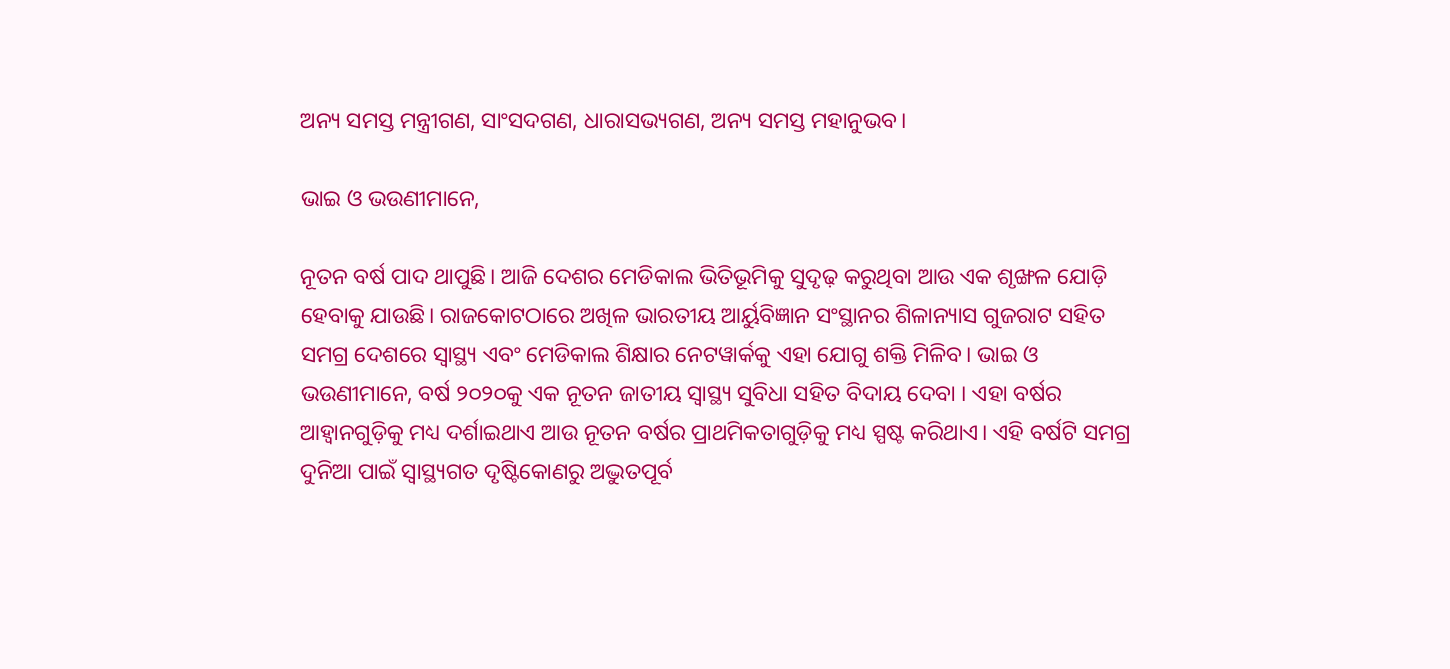ଅନ୍ୟ ସମସ୍ତ ମନ୍ତ୍ରୀଗଣ, ସାଂସଦଗଣ, ଧାରାସଭ୍ୟଗଣ, ଅନ୍ୟ ସମସ୍ତ ମହାନୁଭବ।

ଭାଇ ଓ ଭଉଣୀମାନେ,

ନୂତନ ବର୍ଷ ପାଦ ଥାପୁଛି। ଆଜି ଦେଶର ମେଡିକାଲ ଭିତିଭୂମିକୁ ସୁଦୃଢ଼ କରୁଥିବା ଆଉ ଏକ ଶୃଙ୍ଖଳ ଯୋଡ଼ି ହେବାକୁ ଯାଉଛି। ରାଜକୋଟଠାରେ ଅଖିଳ ଭାରତୀୟ ଆର୍ୟୁବିଜ୍ଞାନ ସଂସ୍ଥାନର ଶିଳାନ୍ୟାସ ଗୁଜରାଟ ସହିତ ସମଗ୍ର ଦେଶରେ ସ୍ୱାସ୍ଥ୍ୟ ଏବଂ ମେଡିକାଲ ଶିକ୍ଷାର ନେଟୱାର୍କକୁ ଏହା ଯୋଗୁ ଶକ୍ତି ମିଳିବ। ଭାଇ ଓ ଭଉଣୀମାନେ, ବର୍ଷ ୨୦୨୦କୁ ଏକ ନୂତନ ଜାତୀୟ ସ୍ୱାସ୍ଥ୍ୟ ସୁବିଧା ସହିତ ବିଦାୟ ଦେବା । ଏହା ବର୍ଷର ଆହ୍ୱାନଗୁଡ଼ିକୁ ମଧ୍ୟ ଦର୍ଶାଇଥାଏ ଆଉ ନୂତନ ବର୍ଷର ପ୍ରାଥମିକତାଗୁଡ଼ିକୁ ମଧ୍ୟ ସ୍ପଷ୍ଟ କରିଥାଏ। ଏହି ବର୍ଷଟି ସମଗ୍ର ଦୁନିଆ ପାଇଁ ସ୍ୱାସ୍ଥ୍ୟଗତ ଦୃଷ୍ଟିକୋଣରୁ ଅଦ୍ଭୁତପୂର୍ବ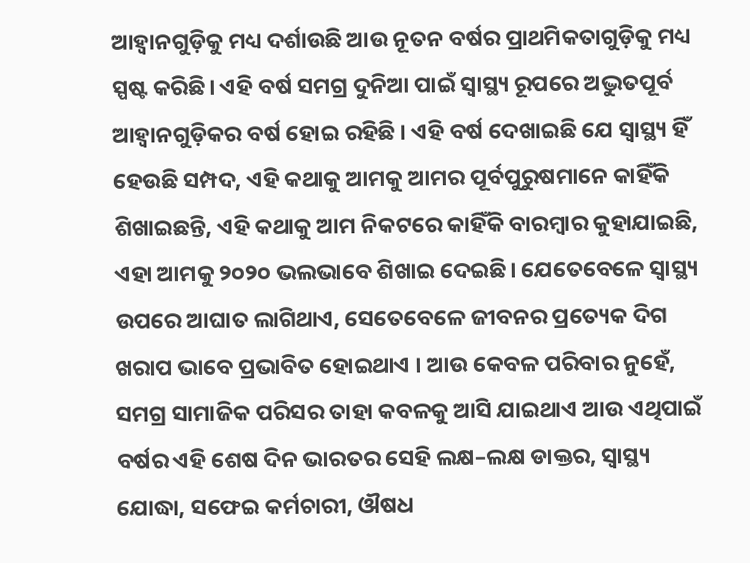ଆହ୍ୱାନଗୁଡ଼ିକୁ ମଧ୍ୟ ଦର୍ଶାଉଛି ଆଉ ନୂତନ ବର୍ଷର ପ୍ରାଥମିକତାଗୁଡ଼ିକୁ ମଧ୍ୟ ସ୍ପଷ୍ଟ କରିଛି। ଏହି ବର୍ଷ ସମଗ୍ର ଦୁନିଆ ପାଇଁ ସ୍ୱାସ୍ଥ୍ୟ ରୂପରେ ଅଦ୍ଭୁତପୂର୍ବ ଆହ୍ୱାନଗୁଡ଼ିକର ବର୍ଷ ହୋଇ ରହିଛି । ଏହି ବର୍ଷ ଦେଖାଇଛି ଯେ ସ୍ୱାସ୍ଥ୍ୟ ହିଁ ହେଉଛି ସମ୍ପଦ, ଏହି କଥାକୁ ଆମକୁ ଆମର ପୂର୍ବପୁରୁଷମାନେ କାହିଁକି ଶିଖାଇଛନ୍ତି, ଏହି କଥାକୁ ଆମ ନିକଟରେ କାହିଁକି ବାରମ୍ବାର କୁହାଯାଇଛି, ଏହା ଆମକୁ ୨୦୨୦ ଭଲଭାବେ ଶିଖାଇ ଦେଇଛି। ଯେତେବେଳେ ସ୍ୱାସ୍ଥ୍ୟ ଉପରେ ଆଘାତ ଲାଗିଥାଏ, ସେତେବେଳେ ଜୀବନର ପ୍ରତ୍ୟେକ ଦିଗ ଖରାପ ଭାବେ ପ୍ରଭାବିତ ହୋଇଥାଏ । ଆଉ କେବଳ ପରିବାର ନୁହେଁ, ସମଗ୍ର ସାମାଜିକ ପରିସର ତାହା କବଳକୁ ଆସି ଯାଇଥାଏ ଆଉ ଏଥିପାଇଁ ବର୍ଷର ଏହି ଶେଷ ଦିନ ଭାରତର ସେହି ଲକ୍ଷ–ଲକ୍ଷ ଡାକ୍ତର, ସ୍ୱାସ୍ଥ୍ୟ ଯୋଦ୍ଧା, ସଫେଇ କର୍ମଚାରୀ, ଔଷଧ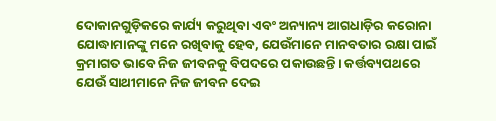ଦୋକାନଗୁଡ଼ିକରେ କାର୍ଯ୍ୟ କରୁଥିବା ଏବଂ ଅନ୍ୟାନ୍ୟ ଆଗଧାଡ଼ିର କରୋନା ଯୋଦ୍ଧାମାନଙ୍କୁ ମନେ ରଖିବାକୁ ହେବ, ଯେଉଁମାନେ ମାନବତାର ରକ୍ଷା ପାଇଁ କ୍ରମାଗତ ଭାବେ ନିଜ ଜୀବନକୁ ବିପଦରେ ପକାଉଛନ୍ତି। କର୍ତ୍ତବ୍ୟପଥରେ ଯେଉଁ ସାଥୀମାନେ ନିଜ ଜୀବନ ଦେଇ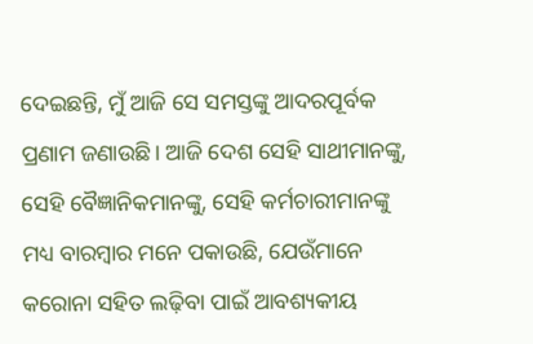ଦେଇଛନ୍ତି, ମୁଁ ଆଜି ସେ ସମସ୍ତଙ୍କୁ ଆଦରପୂର୍ବକ ପ୍ରଣାମ ଜଣାଉଛି। ଆଜି ଦେଶ ସେହି ସାଥୀମାନଙ୍କୁ, ସେହି ବୈଜ୍ଞାନିକମାନଙ୍କୁ, ସେହି କର୍ମଚାରୀମାନଙ୍କୁ ମଧ୍ୟ ବାରମ୍ବାର ମନେ ପକାଉଛି, ଯେଉଁମାନେ କରୋନା ସହିତ ଲଢ଼ିବା ପାଇଁ ଆବଶ୍ୟକୀୟ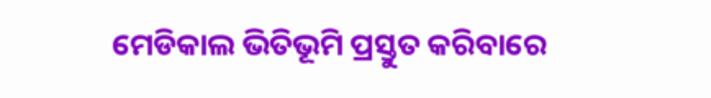ମେଡିକାଲ ଭିତିଭୂମି ପ୍ରସ୍ତୁତ କରିବାରେ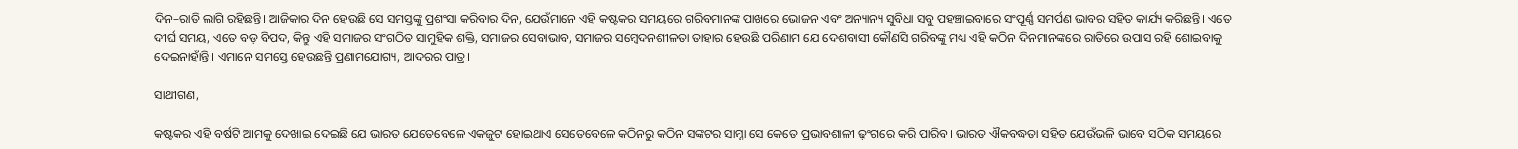ଦିନ–ରାତି ଲାଗି ରହିଛନ୍ତି। ଆଜିକାର ଦିନ ହେଉଛି ସେ ସମସ୍ତଙ୍କୁ ପ୍ରଶଂସା କରିବାର ଦିନ, ଯେଉଁମାନେ ଏହି କଷ୍ଟକର ସମୟରେ ଗରିବମାନଙ୍କ ପାଖରେ ଭୋଜନ ଏବଂ ଅନ୍ୟାନ୍ୟ ସୁବିଧା ସବୁ ପହଞ୍ଚାଇବାରେ ସଂପୂର୍ଣ୍ଣ ସମର୍ପଣ ଭାବର ସହିତ କାର୍ଯ୍ୟ କରିଛନ୍ତି। ଏତେ ଦୀର୍ଘ ସମୟ, ଏତେ ବଡ଼ ବିପଦ, କିନ୍ତୁ ଏହି ସମାଜର ସଂଗଠିତ ସାମୁହିକ ଶକ୍ତି, ସମାଜର ସେବାଭାବ, ସମାଜର ସମ୍ବେଦନଶୀଳତା ତାହାର ହେଉଛି ପରିଣାମ ଯେ ଦେଶବାସୀ କୌଣସି ଗରିବଙ୍କୁ ମଧ୍ୟ ଏହି କଠିନ ଦିନମାନଙ୍କରେ ରାତିରେ ଉପାସ ରହି ଶୋଇବାକୁ ଦେଇନାହାଁନ୍ତି। ଏମାନେ ସମସ୍ତେ ହେଉଛନ୍ତି ପ୍ରଣାମଯୋଗ୍ୟ, ଆଦରର ପାତ୍ର।

ସାଥୀଗଣ,

କଷ୍ଟକର ଏହି ବର୍ଷଟି ଆମକୁ ଦେଖାଇ ଦେଇଛି ଯେ ଭାରତ ଯେତେବେଳେ ଏକଜୁଟ ହୋଇଥାଏ ସେତେବେଳେ କଠିନରୁ କଠିନ ସଙ୍କଟର ସାମ୍ନା ସେ କେତେ ପ୍ରଭାବଶାଳୀ ଢ଼ଂଗରେ କରି ପାରିବ। ଭାରତ ଐକବଦ୍ଧତା ସହିତ ଯେଉଁଭଳି ଭାବେ ସଠିକ ସମୟରେ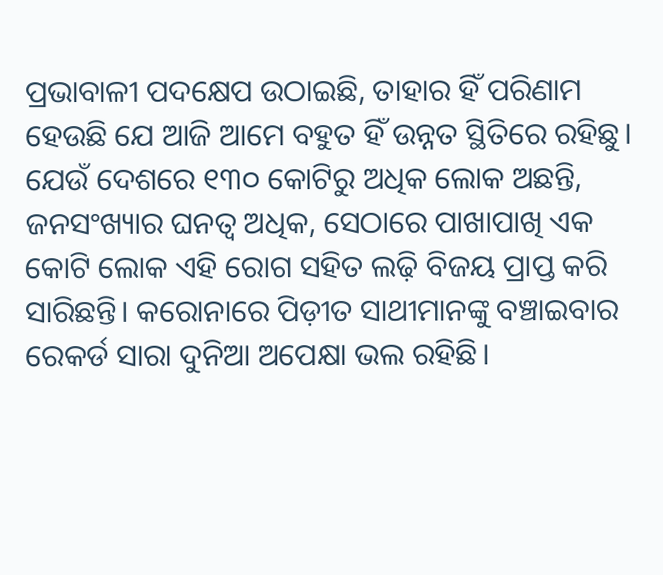ପ୍ରଭାବାଳୀ ପଦକ୍ଷେପ ଉଠାଇଛି, ତାହାର ହିଁ ପରିଣାମ ହେଉଛି ଯେ ଆଜି ଆମେ ବହୁତ ହିଁ ଉନ୍ନତ ସ୍ଥିତିରେ ରହିଛୁ। ଯେଉଁ ଦେଶରେ ୧୩୦ କୋଟିରୁ ଅଧିକ ଲୋକ ଅଛନ୍ତି, ଜନସଂଖ୍ୟାର ଘନତ୍ୱ ଅଧିକ, ସେଠାରେ ପାଖାପାଖି ଏକ କୋଟି ଲୋକ ଏହି ରୋଗ ସହିତ ଲଢ଼ି ବିଜୟ ପ୍ରାପ୍ତ କରି ସାରିଛନ୍ତି। କରୋନାରେ ପିଡ଼ୀତ ସାଥୀମାନଙ୍କୁ ବଞ୍ଚାଇବାର ରେକର୍ଡ ସାରା ଦୁନିଆ ଅପେକ୍ଷା ଭଲ ରହିଛି।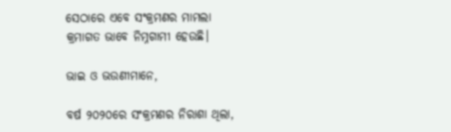ସେଠାରେ ଏବେ ସଂକ୍ରମଣର ମାମଲା କ୍ରମାଗତ ଭାବେ ନିମ୍ନଗାମୀ ହେଉଛି।

ଭାଇ ଓ ଭଉଣୀମାନେ,

ବର୍ଷ ୨୦୨୦ରେ ସଂକ୍ରମଣର ନିରାଶା ଥିଲା,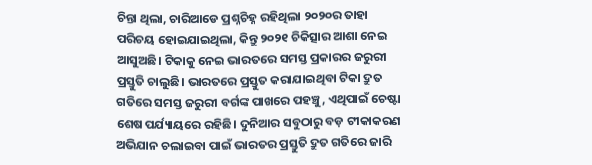ଚିନ୍ତା ଥିଲା, ଚାରିଆଡେ ପ୍ରଶ୍ନଚିହ୍ନ ରହିଥିଲା ୨୦୨୦ର ତାହା ପରିଚୟ ହୋଇଯାଇଥିଲା, କିନ୍ତୁ ୨୦୨୧ ଚିକିତ୍ସାର ଆଶା ନେଇ ଆସୁଅଛି। ଟିକାକୁ ନେଇ ଭାରତରେ ସମସ୍ତ ପ୍ରକାରର ଜରୁରୀ ପ୍ରସ୍ତୁତି ଚାଲୁଛି। ଭାରତରେ ପ୍ରସ୍ତୁତ କରାଯାଇଥିବା ଟିକା ଦ୍ରୁତ ଗତିରେ ସମସ୍ତ ଜରୁରୀ ବର୍ଗଙ୍କ ପାଖରେ ପହଞ୍ଚୁ, ଏଥିପାଇଁ ଚେଷ୍ଟା ଶେଷ ପର୍ଯ୍ୟାୟରେ ରହିଛି। ଦୁନିଆର ସବୁଠାରୁ ବଡ଼ ଟୀକାକରଣ ଅଭିଯାନ ଚଲାଇବା ପାଇଁ ଭାରତର ପ୍ରସ୍ତୁତି ଦ୍ରୁତ ଗତିରେ ଜାରି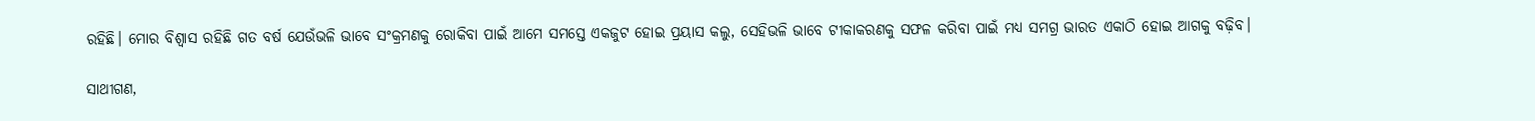ରହିଛି। ମୋର ବିଶ୍ୱାସ ରହିଛି ଗତ ବର୍ଷ ଯେଉଁଭଳି ଭାବେ ସଂକ୍ରମଣକୁ ରୋକିବା ପାଇଁ ଆମେ ସମସ୍ତେ ଏକଜୁଟ ହୋଇ ପ୍ରୟାସ କଲୁ, ସେହିଭଳି ଭାବେ ଟୀକାକରଣକୁ ସଫଳ କରିବା ପାଇଁ ମଧ୍ୟ ସମଗ୍ର ଭାରତ ଏକାଠି ହୋଇ ଆଗକୁ ବଢ଼ିବ।

ସାଥୀଗଣ,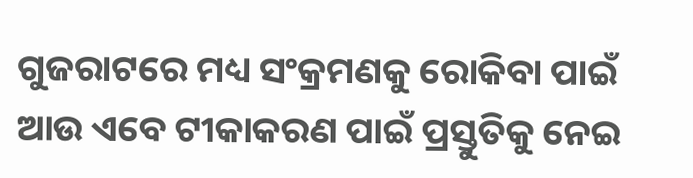ଗୁଜରାଟରେ ମଧ୍ୟ ସଂକ୍ରମଣକୁ ରୋକିବା ପାଇଁ ଆଉ ଏବେ ଟୀକାକରଣ ପାଇଁ ପ୍ରସ୍ତୁତିକୁ ନେଇ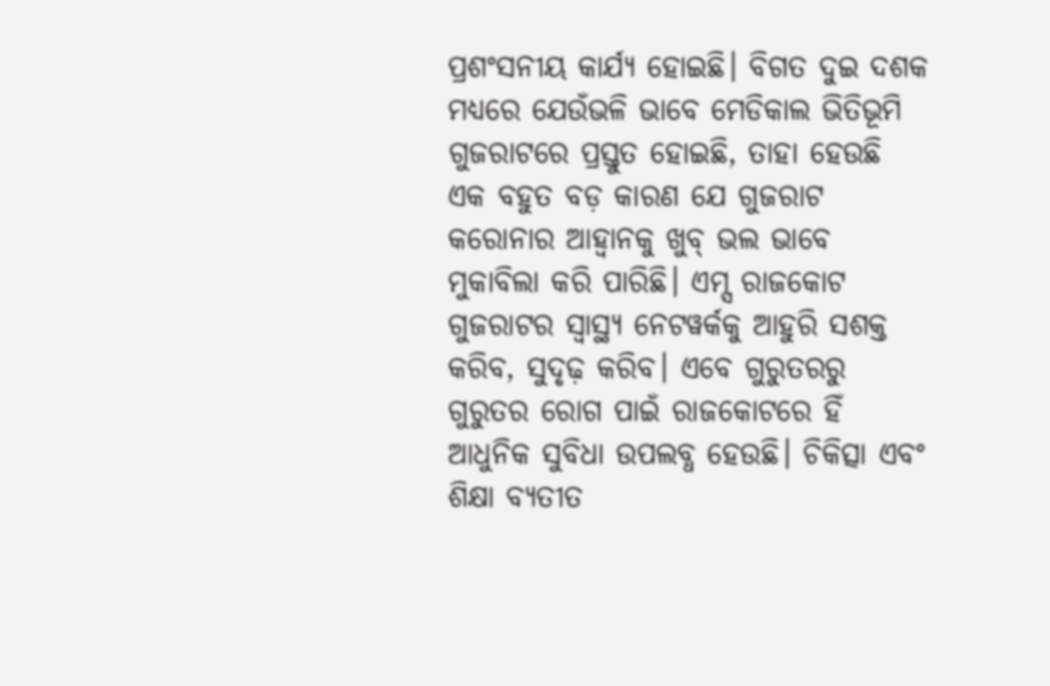ପ୍ରଶଂସନୀୟ କାର୍ଯ୍ୟ ହୋଇଛି। ବିଗତ ଦୁଇ ଦଶକ ମଧ୍ୟରେ ଯେଉଁଭଳି ଭାବେ ମେଡିକାଲ ଭିତିଭୂମି ଗୁଜରାଟରେ ପ୍ରସ୍ତୁତ ହୋଇଛି, ତାହା ହେଉଛି ଏକ ବହୁତ ବଡ଼ କାରଣ ଯେ ଗୁଜରାଟ କରୋନାର ଆହ୍ୱାନକୁ ଖୁବ୍‍ ଭଲ ଭାବେ ମୁକାବିଲା କରି ପାରିଛି। ଏମ୍ସ ରାଜକୋଟ ଗୁଜରାଟର ସ୍ୱାସ୍ଥ୍ୟ ନେଟୱର୍କକୁ ଆହୁରି ସଶକ୍ତ କରିବ, ସୁଦୃଢ଼ କରିବ। ଏବେ ଗୁରୁତରରୁ ଗୁରୁତର ରୋଗ ପାଇଁ ରାଜକୋଟରେ ହିଁ ଆଧୁନିକ ସୁବିଧା ଉପଲବ୍ଧ ହେଉଛି। ଚିକିତ୍ସା ଏବଂ ଶିକ୍ଷା ବ୍ୟତୀତ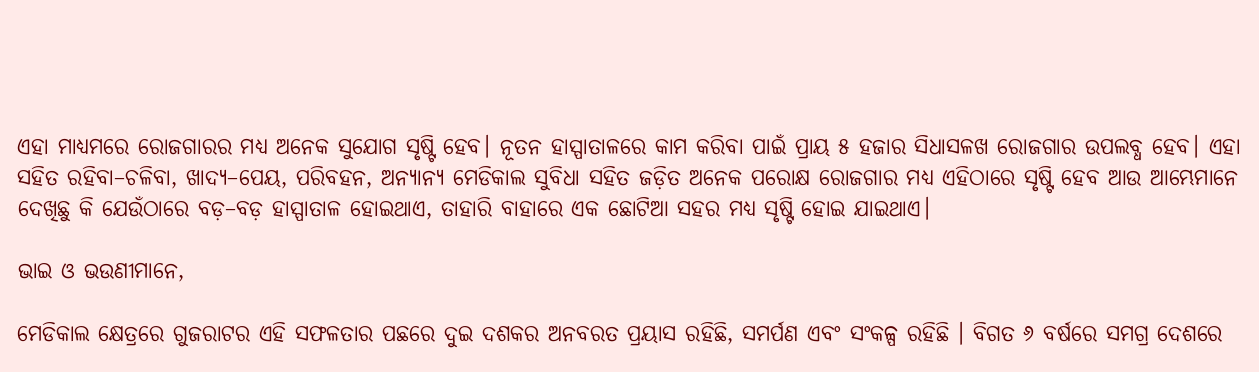ଏହା ମାଧ୍ୟମରେ ରୋଜଗାରର ମଧ୍ୟ ଅନେକ ସୁଯୋଗ ସୃଷ୍ଟି ହେବ। ନୂତନ ହାସ୍ପାତାଳରେ କାମ କରିବା ପାଇଁ ପ୍ରାୟ ୫ ହଜାର ସିଧାସଳଖ ରୋଜଗାର ଉପଲବ୍ଧ ହେବ। ଏହା ସହିତ ରହିବା–ଚଳିବା, ଖାଦ୍ୟ–ପେୟ, ପରିବହନ, ଅନ୍ୟାନ୍ୟ ମେଡିକାଲ ସୁବିଧା ସହିତ ଜଡ଼ିତ ଅନେକ ପରୋକ୍ଷ ରୋଜଗାର ମଧ୍ୟ ଏହିଠାରେ ସୃଷ୍ଟି ହେବ ଆଉ ଆମ୍ଭେମାନେ ଦେଖିଛୁ କି ଯେଉଁଠାରେ ବଡ଼–ବଡ଼ ହାସ୍ପାତାଳ ହୋଇଥାଏ, ତାହାରି ବାହାରେ ଏକ ଛୋଟିଆ ସହର ମଧ୍ୟ ସୃଷ୍ଟି ହୋଇ ଯାଇଥାଏ।

ଭାଇ ଓ ଭଉଣୀମାନେ,

ମେଡିକାଲ କ୍ଷେତ୍ରରେ ଗୁଜରାଟର ଏହି ସଫଳତାର ପଛରେ ଦୁଇ ଦଶକର ଅନବରତ ପ୍ରୟାସ ରହିଛି, ସମର୍ପଣ ଏବଂ ସଂକଳ୍ପ ରହିଛି । ବିଗତ ୬ ବର୍ଷରେ ସମଗ୍ର ଦେଶରେ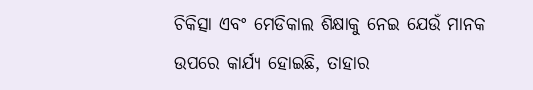ଚିକିତ୍ସା ଏବଂ ମେଡିକାଲ ଶିକ୍ଷାକୁ ନେଇ ଯେଉଁ ମାନକ ଉପରେ କାର୍ଯ୍ୟ ହୋଇଛି, ତାହାର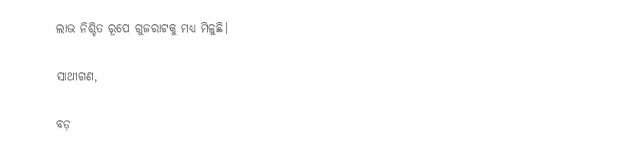ଲାଭ ନିଶ୍ଚିତ ରୂପେ ଗୁଜରାଟକୁ ମଧ୍ୟ ମିଳୁଛି।

ସାଥୀଗଣ,

ବଡ଼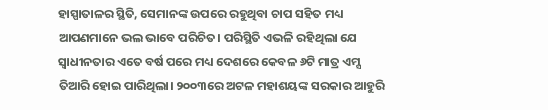ହାସ୍ପାତାଳର ସ୍ଥିତି, ସେମାନଙ୍କ ଉପରେ ରହୁଥିବା ଚାପ ସହିତ ମଧ୍ୟ ଆପଣମାନେ ଭଲ ଭାବେ ପରିଚିତ। ପରିସ୍ଥିତି ଏଭଳି ରହିଥିଲା ଯେ ସ୍ୱାଧୀନତାର ଏତେ ବର୍ଷ ପରେ ମଧ୍ୟ ଦେଶରେ କେବଳ ୬ଟି ମାତ୍ର ଏମ୍ସ ତିଆରି ହୋଇ ପାରିଥିଲା। ୨୦୦୩ରେ ଅଟଳ ମହାଶୟଙ୍କ ସରକାର ଆହୁରି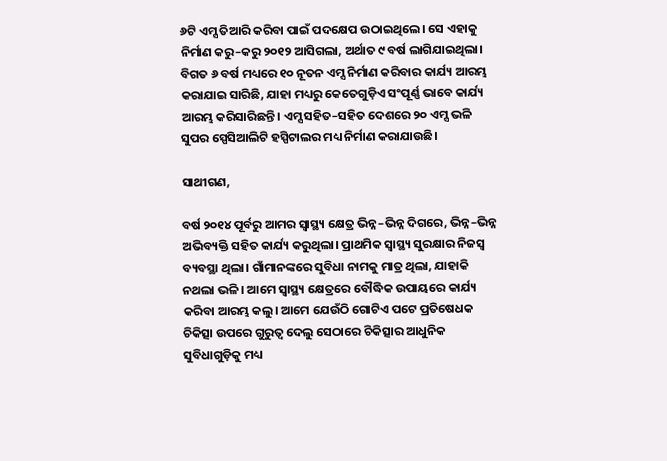୬ଟି ଏମ୍ସ ତିଆରି କରିବା ପାଇଁ ପଦକ୍ଷେପ ଉଠାଇଥିଲେ। ସେ ଏହାକୁ ନିର୍ମାଣ କରୁ–କରୁ ୨୦୧୨ ଆସିଗଲା, ଅର୍ଥାତ ୯ ବର୍ଷ ଲାଗିଯାଇଥିଲା। ବିଗତ ୬ ବର୍ଷ ମଧ୍ୟରେ ୧୦ ନୂତନ ଏମ୍ସ ନିର୍ମାଣ କରିବାର କାର୍ଯ୍ୟ ଆରମ୍ଭ କରାଯାଇ ସାରିଛି, ଯାହା ମଧ୍ୟରୁ କେତେଗୁଡ଼ିଏ ସଂପୂର୍ଣ୍ଣ ଭାବେ କାର୍ଯ୍ୟ ଆରମ୍ଭ କରିସାରିଛନ୍ତି। ଏମ୍ସ ସହିତ–ସହିତ ଦେଶରେ ୨୦ ଏମ୍ସ ଭଳି ସୁପର ସ୍ପେସିଆଲିଟି ହସ୍ପିଟାଲର ମଧ୍ୟ ନିର୍ମାଣ କରାଯାଉଛି।

ସାଥୀଗଣ,

ବର୍ଷ ୨୦୧୪ ପୂର୍ବରୁ ଆମର ସ୍ୱାସ୍ଥ୍ୟ କ୍ଷେତ୍ର ଭିନ୍ନ–ଭିନ୍ନ ଦିଗରେ, ଭିନ୍ନ–ଭିନ୍ନ ଅଭିବ୍ୟକ୍ତି ସହିତ କାର୍ଯ୍ୟ କରୁଥିଲା। ପ୍ରାଥମିକ ସ୍ୱାସ୍ଥ୍ୟ ସୁରକ୍ଷାର ନିଜସ୍ୱ ବ୍ୟବସ୍ଥା ଥିଲା। ଗାଁମାନଙ୍କରେ ସୁବିଧା ନାମକୁ ମାତ୍ର ଥିଲା, ଯାହାକି ନଥଲା ଭଳି। ଆମେ ସ୍ୱାସ୍ଥ୍ୟ କ୍ଷେତ୍ରରେ ବୌଦ୍ଧିକ ଉପାୟରେ କାର୍ଯ୍ୟ କରିବା ଆରମ୍ଭ କଲୁ। ଆମେ ଯେଉଁଠି ଗୋଟିଏ ପଟେ ପ୍ରତିଷେଧକ ଚିକିତ୍ସା ଉପରେ ଗୁରୁତ୍ୱ ଦେଲୁ ସେଠାରେ ଚିକିତ୍ସାର ଆଧୁନିକ ସୁବିଧାଗୁଡ଼ିକୁ ମଧ୍ୟ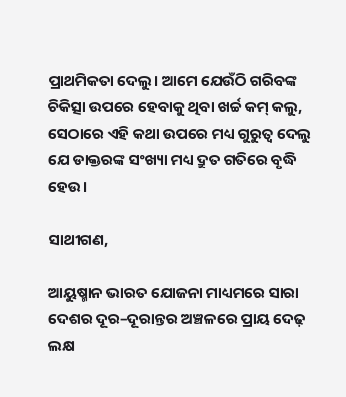ପ୍ରାଥମିକତା ଦେଲୁ। ଆମେ ଯେଉଁଠି ଗରିବଙ୍କ ଚିକିତ୍ସା ଉପରେ ହେବାକୁ ଥିବା ଖର୍ଚ୍ଚ କମ୍‍ କଲୁ, ସେଠାରେ ଏହି କଥା ଉପରେ ମଧ୍ୟ ଗୁରୁତ୍ୱ ଦେଲୁ ଯେ ଡାକ୍ତରଙ୍କ ସଂଖ୍ୟା ମଧ୍ୟ ଦ୍ରୁତ ଗତିରେ ବୃଦ୍ଧି ହେଉ।

ସାଥୀଗଣ,

ଆୟୁଷ୍ମାନ ଭାରତ ଯୋଜନା ମାଧ୍ୟମରେ ସାରା ଦେଶର ଦୂର–ଦୂରାନ୍ତର ଅଞ୍ଚଳରେ ପ୍ରାୟ ଦେଢ଼ ଲକ୍ଷ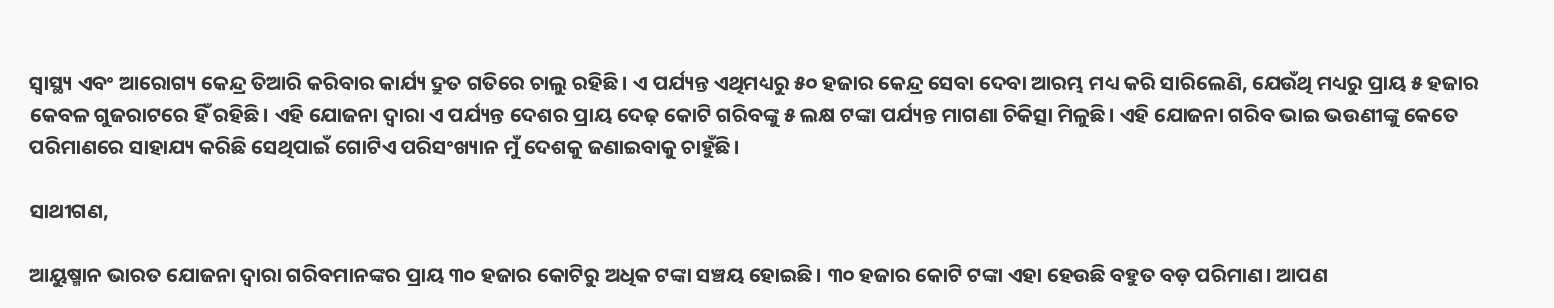ସ୍ୱାସ୍ଥ୍ୟ ଏବଂ ଆରୋଗ୍ୟ କେନ୍ଦ୍ର ତିଆରି କରିବାର କାର୍ଯ୍ୟ ଦ୍ରୁତ ଗତିରେ ଚାଲୁ ରହିଛି। ଏ ପର୍ଯ୍ୟନ୍ତ ଏଥିମଧ୍ୟରୁ ୫୦ ହଜାର କେନ୍ଦ୍ର ସେବା ଦେବା ଆରମ୍ଭ ମଧ୍ୟ କରି ସାରିଲେଣି, ଯେଉଁଥି ମଧ୍ୟରୁ ପ୍ରାୟ ୫ ହଜାର କେବଳ ଗୁଜରାଟରେ ହିଁ ରହିଛି। ଏହି ଯୋଜନା ଦ୍ୱାରା ଏ ପର୍ଯ୍ୟନ୍ତ ଦେଶର ପ୍ରାୟ ଦେଢ଼ କୋଟି ଗରିବଙ୍କୁ ୫ ଲକ୍ଷ ଟଙ୍କା ପର୍ଯ୍ୟନ୍ତ ମାଗଣା ଚିକିତ୍ସା ମିଳୁଛି। ଏହି ଯୋଜନା ଗରିବ ଭାଇ ଭଉଣୀଙ୍କୁ କେତେ ପରିମାଣରେ ସାହାଯ୍ୟ କରିଛି ସେଥିପାଇଁ ଗୋଟିଏ ପରିସଂଖ୍ୟାନ ମୁଁ ଦେଶକୁ ଜଣାଇବାକୁ ଚାହୁଁଛି।

ସାଥୀଗଣ,

ଆୟୁଷ୍ମାନ ଭାରତ ଯୋଜନା ଦ୍ୱାରା ଗରିବମାନଙ୍କର ପ୍ରାୟ ୩୦ ହଜାର କୋଟିରୁ ଅଧିକ ଟଙ୍କା ସଞ୍ଚୟ ହୋଇଛି। ୩୦ ହଜାର କୋଟି ଟଙ୍କା ଏହା ହେଉଛି ବହୁତ ବଡ଼ ପରିମାଣ। ଆପଣ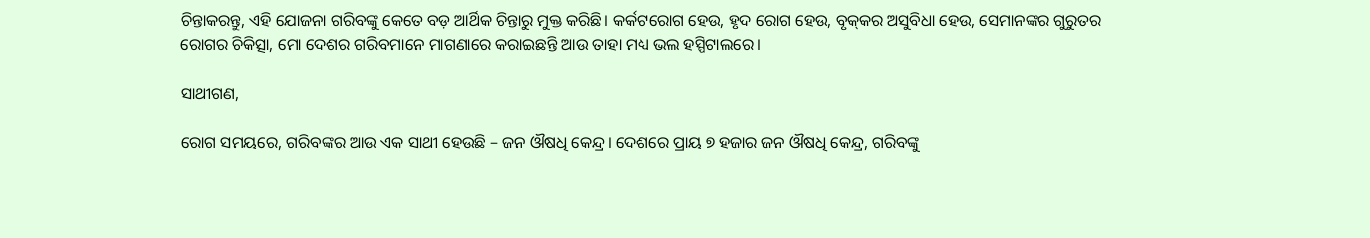ଚିନ୍ତାକରନ୍ତୁ, ଏହି ଯୋଜନା ଗରିବଙ୍କୁ କେତେ ବଡ଼ ଆର୍ଥିକ ଚିନ୍ତାରୁ ମୁକ୍ତ କରିଛି। କର୍କଟରୋଗ ହେଉ, ହୃଦ ରୋଗ ହେଉ, ବୃକ୍‍କର ଅସୁବିଧା ହେଉ, ସେମାନଙ୍କର ଗୁରୁତର ରୋଗର ଚିକିତ୍ସା, ମୋ ଦେଶର ଗରିବମାନେ ମାଗଣାରେ କରାଇଛନ୍ତି ଆଉ ତାହା ମଧ୍ୟ ଭଲ ହସ୍ପିଟାଲରେ।

ସାଥୀଗଣ,

ରୋଗ ସମୟରେ, ଗରିବଙ୍କର ଆଉ ଏକ ସାଥୀ ହେଉଛି – ଜନ ଔଷଧି କେନ୍ଦ୍ର। ଦେଶରେ ପ୍ରାୟ ୭ ହଜାର ଜନ ଔଷଧି କେନ୍ଦ୍ର, ଗରିବଙ୍କୁ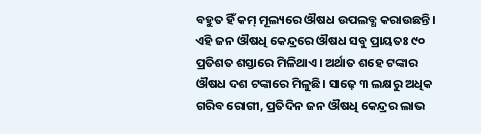ବହୁତ ହିଁ କମ୍‍ ମୂଲ୍ୟରେ ଔଷଧ ଉପଲବ୍ଧ କରାଉଛନ୍ତି। ଏହି ଜନ ଔଷଧି କେନ୍ଦ୍ରରେ ଔଷଧ ସବୁ ପ୍ରାୟତଃ ୯୦ ପ୍ରତିଶତ ଶସ୍ତାରେ ମିଳିଥାଏ। ଅର୍ଥାତ ଶହେ ଟଙ୍କାର ଔଷଧ ଦଶ ଟଙ୍କାରେ ମିଳୁଛି। ସାଢ଼େ ୩ ଲକ୍ଷରୁ ଅଧିକ ଗରିବ ରୋଗୀ, ପ୍ରତିଦିନ ଜନ ଔଷଧି କେନ୍ଦ୍ରର ଲାଭ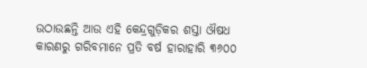ଉଠାଉଛନ୍ତି ଆଉ ଏହି କେନ୍ଦ୍ରଗୁଡ଼ିକର ଶସ୍ତା ଔଷଧ କାରଣରୁ ଗରିବମାନେ ପ୍ରତି ବର୍ଷ ହାରାହାରି ୩୬୦୦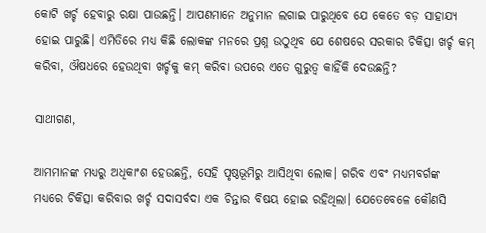କୋଟି ଖର୍ଚ୍ଚ ହେବାରୁ ରକ୍ଷା ପାଉଛନ୍ତି। ଆପଣମାନେ ଅନୁମାନ ଲଗାଇ ପାରୁଥିବେ ଯେ କେତେ ବଡ଼ ସାହାଯ୍ୟ ହୋଇ ପାରୁଛି। ଏମିତିରେ ମଧ୍ୟ କିଛି ଲୋକଙ୍କ ମନରେ ପ୍ରଶ୍ନ ଉଠୁଥିବ ଯେ ଶେଷରେ ସରକାର ଚିକିତ୍ସା ଖର୍ଚ୍ଚ କମ୍‍ କରିବା, ଔଷଧରେ ହେଉଥିବା ଖର୍ଚ୍ଚକୁ କମ୍‍ କରିବା ଉପରେ ଏତେ ଗୁରୁତ୍ୱ କାହିଁକି ଦେଉଛନ୍ତି?

ସାଥୀଗଣ,

ଆମମାନଙ୍କ ମଧ୍ୟରୁ ଅଧିକାଂଶ ହେଉଛନ୍ତି, ସେହି ପୃଷ୍ଠଭୂମିରୁ ଆସିଥିବା ଲୋକ। ଗରିବ ଏବଂ ମଧ୍ୟମବର୍ଗଙ୍କ ମଧ୍ୟରେ ଚିକିତ୍ସା କରିବାର ଖର୍ଚ୍ଚ ସଦାସର୍ବଦା ଏକ ଚିନ୍ତାର ବିଷୟ ହୋଇ ରହିଥିଲା। ଯେତେବେଳେ କୌଣସି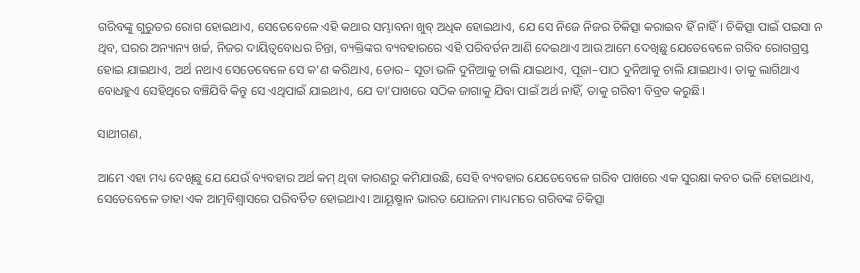ଗରିବଙ୍କୁ ଗୁରୁତର ରୋଗ ହୋଇଥାଏ, ସେତେବେଳେ ଏହି କଥାର ସମ୍ଭାବନା ଖୁବ୍‍ ଅଧିକ ହୋଇଥାଏ, ଯେ ସେ ନିଜେ ନିଜର ଚିକିତ୍ସା କରାଇବ ହିଁ ନାହିଁ। ଚିକିତ୍ସା ପାଇଁ ପଇସା ନ ଥିବ, ଘରର ଅନ୍ୟାନ୍ୟ ଖର୍ଚ୍ଚ, ନିଜର ଦାୟିତ୍ୱବୋଧର ଚିନ୍ତା, ବ୍ୟକ୍ତିଙ୍କର ବ୍ୟବହାରରେ ଏହି ପରିବର୍ତନ ଆଣି ଦେଇଥାଏ ଆଉ ଆମେ ଦେଖିଛୁ ଯେତେବେଳେ ଗରିବ ରୋଗଗ୍ରସ୍ତ ହୋଇ ଯାଇଥାଏ, ଅର୍ଥ ନଥାଏ ସେତେବେଳେ ସେ କ’ଣ କରିଥାଏ, ଡୋର– ସୂତା ଭଳି ଦୁନିଆକୁ ଚାଲି ଯାଇଥାଏ, ପୂଜା–ପାଠ ଦୁନିଆକୁ ଚାଲି ଯାଇଥାଏ। ତାକୁ ଲାଗିଥାଏ ବୋଧହୁଏ ସେହିଥିରେ ବଞ୍ଚିଯିବି କିନ୍ତୁ ସେ ଏଥିପାଇଁ ଯାଇଥାଏ, ଯେ ତା’ପାଖରେ ସଠିକ ଜାଗାକୁ ଯିବା ପାଇଁ ଅର୍ଥ ନାହିଁ, ତାକୁ ଗରିବୀ ବିବ୍ରତ କରୁଛି।

ସାଥୀଗଣ,

ଆମେ ଏହା ମଧ୍ୟ ଦେଖିଛୁ ଯେ ଯେଉଁ ବ୍ୟବହାର ଅର୍ଥ କମ୍‍ ଥିବା କାରଣରୁ କମିଯାଉଛି, ସେହି ବ୍ୟବହାର ଯେତେବେଳେ ଗରିବ ପାଖରେ ଏକ ସୁରକ୍ଷା କବଚ ଭଳି ହୋଇଥାଏ, ସେତେବେଳେ ତାହା ଏକ ଆତ୍ମବିଶ୍ୱାସରେ ପରିବର୍ତିତ ହୋଇଥାଏ। ଆୟୂଷ୍ମାନ ଭାରତ ଯୋଜନା ମାଧ୍ୟମରେ ଗରିବଙ୍କ ଚିକିତ୍ସା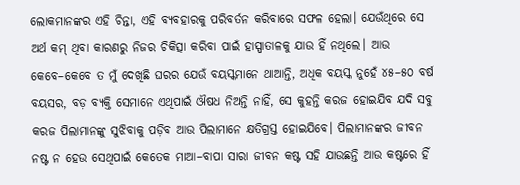ଲୋକମାନଙ୍କର ଏହି ଚିନ୍ତା, ଏହି ବ୍ୟବହାରକୁ ପରିବର୍ତନ କରିବାରେ ସଫଳ ହେଲା। ଯେଉଁଥିରେ ସେ ଅର୍ଥ କମ୍‍ ଥିବା କାରଣରୁ ନିଜର ଚିକିତ୍ସା କରିବା ପାଇଁ ହାସ୍ପାତାଳକୁ ଯାଉ ହିଁ ନଥିଲେ। ଆଉ କେବେ–କେବେ ତ ମୁଁ ଦେଖିଛି ଘରର ଯେଉଁ ବୟସ୍କମାନେ ଥାଆନ୍ତି, ଅଧିକ ବୟସ୍କ ନୁହେଁ ୪୫–୫୦ ବର୍ଷ ବୟସର, ବଡ଼ ବ୍ୟକ୍ତି ସେମାନେ ଏଥିପାଇଁ ଔଷଧ ନିଅନ୍ତି ନାହିଁ, ସେ କୁହନ୍ତି କରଜ ହୋଇଯିବ ଯଦି ସବୁ କରଜ ପିଲାମାନଙ୍କୁ ସୁଝିବାକୁ ପଡ଼ିବ ଆଉ ପିଲାମାନେ କ୍ଷତିଗ୍ରସ୍ତ ହୋଇଯିବେ। ପିଲାମାନଙ୍କର ଜୀବନ ନଷ୍ଟ ନ ହେଉ ସେଥିପାଇଁ କେତେକ ମାଆ–ବାପା ସାରା ଜୀବନ କଷ୍ଟ ସହି ଯାଉଛନ୍ତି ଆଉ କଷ୍ଟରେ ହିଁ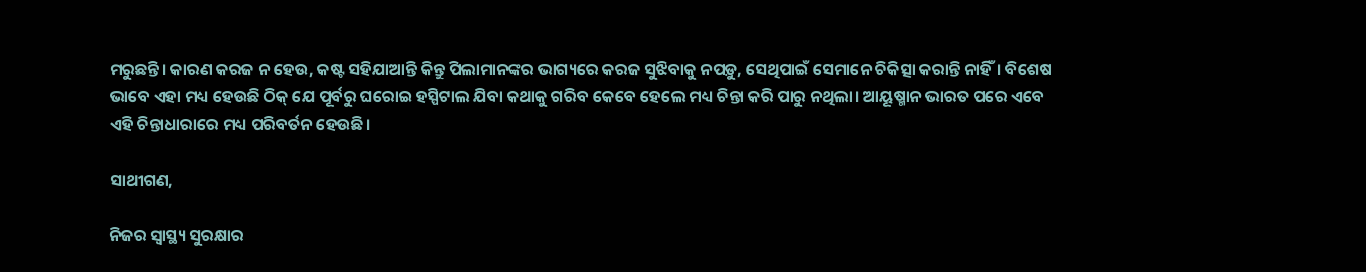ମରୁଛନ୍ତି। କାରଣ କରଜ ନ ହେଉ, କଷ୍ଟ ସହିଯାଆନ୍ତି କିନ୍ତୁ ପିଲାମାନଙ୍କର ଭାଗ୍ୟରେ କରଜ ସୁଝିବାକୁ ନପଡ଼ୁ, ସେଥିପାଇଁ ସେମାନେ ଚିକିତ୍ସା କରାନ୍ତି ନାହିଁ। ବିଶେଷ ଭାବେ ଏହା ମଧ୍ୟ ହେଉଛି ଠିକ୍‍ ଯେ ପୂର୍ବରୁ ଘରୋଇ ହସ୍ପିଟାଲ ଯିବା କଥାକୁ ଗରିବ କେବେ ହେଲେ ମଧ୍ୟ ଚିନ୍ତା କରି ପାରୁ ନଥିଲା। ଆୟୂଷ୍ମାନ ଭାରତ ପରେ ଏବେ ଏହି ଚିନ୍ତାଧାରାରେ ମଧ୍ୟ ପରିବର୍ତନ ହେଉଛି।

ସାଥୀଗଣ,

ନିଜର ସ୍ୱାସ୍ଥ୍ୟ ସୁରକ୍ଷାର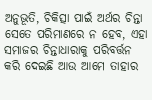ଅନୁଭୂତି, ଚିକିତ୍ସା ପାଇଁ ଅର୍ଥର ଚିନ୍ତା ସେତେ ପରିମାଣରେ ନ ହେବ, ଏହା ସମାଜର ଚିନ୍ତାଧାରାକୁ ପରିବର୍ତ୍ତନ କରି ଦେଇଛି ଆଉ ଆମେ ତାହାର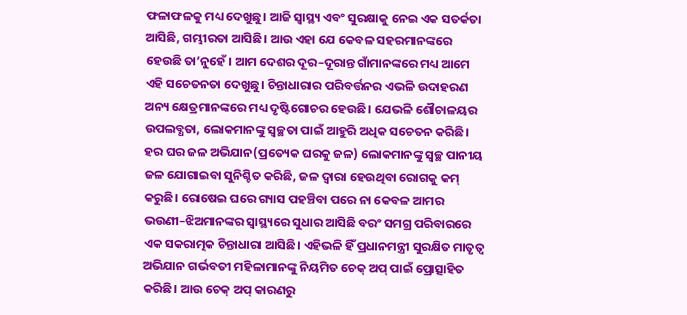ଫଳାଫଳକୁ ମଧ୍ୟ ଦେଖୁଛୁ। ଆଜି ସ୍ୱାସ୍ଥ୍ୟ ଏବଂ ସୁରକ୍ଷାକୁ ନେଇ ଏକ ସତର୍କତା ଆସିଛି, ଗମ୍ଭୀରତା ଆସିଛି। ଆଉ ଏହା ଯେ କେବଳ ସହରମାନଙ୍କରେ ହେଉଛି ତା’ନୁହେଁ । ଆମ ଦେଶର ଦୂର–ଦୂରାନ୍ତ ଗାଁମାନଙ୍କରେ ମଧ୍ୟ ଆମେ ଏହି ସଚେତନତା ଦେଖୁଛୁ। ଚିନ୍ତାଧାରାର ପରିବର୍ତ୍ତନର ଏଭଳି ଉଦାହରଣ ଅନ୍ୟ କ୍ଷେତ୍ରମାନଙ୍କରେ ମଧ୍ୟ ଦୃଷ୍ଟିଗୋଚର ହେଉଛି। ଯେଭଳି ଶୌଚାଳୟର ଉପଲବ୍ଧତା, ଲୋକମାନଙ୍କୁ ସ୍ୱଚ୍ଛତା ପାଇଁ ଆହୁରି ଅଧିକ ସଚେତନ କରିଛି। ହର ଘର ଜଳ ଅଭିଯାନ(ପ୍ରତ୍ୟେକ ଘରକୁ ଜଳ) ଲୋକମାନଙ୍କୁ ସ୍ୱଚ୍ଛ ପାନୀୟ ଜଳ ଯୋଗାଇବା ସୁନିଶ୍ଚିତ କରିଛି, ଜଳ ଦ୍ୱାରା ହେଉଥିବା ରୋଗକୁ କମ୍‍ କରୁଛି। ରୋଷେଇ ଘରେ ଗ୍ୟାସ ପହଞ୍ଚିବା ପରେ ନା କେବଳ ଆମର ଭଉଣୀ–ଝିଅମାନଙ୍କର ସ୍ୱାସ୍ଥ୍ୟରେ ସୁଧାର ଆସିଛି ବରଂ ସମଗ୍ର ପରିବାରରେ ଏକ ସକରାତ୍ମକ ଚିନ୍ତାଧାରା ଆସିଛି। ଏହିଭଳି ହିଁ ପ୍ରଧାନମନ୍ତ୍ରୀ ସୁରକ୍ଷିତ ମାତୃତ୍ୱ ଅଭିଯାନ ଗର୍ଭବତୀ ମହିଳାମାନଙ୍କୁ ନିୟମିତ ଚେକ୍‍ ଅପ୍‍ ପାଇଁ ପ୍ରୋତ୍ସାହିତ କରିଛି। ଆଉ ଚେକ୍‍ ଅପ୍‍ କାରଣରୁ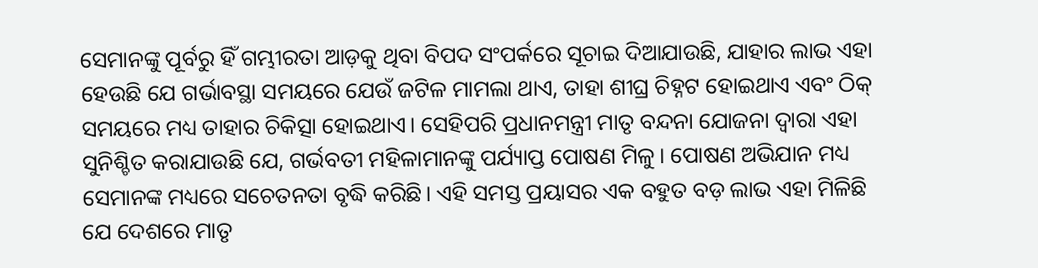ସେମାନଙ୍କୁ ପୂର୍ବରୁ ହିଁ ଗମ୍ଭୀରତା ଆଡ଼କୁ ଥିବା ବିପଦ ସଂପର୍କରେ ସୂଚାଇ ଦିଆଯାଉଛି, ଯାହାର ଲାଭ ଏହା ହେଉଛି ଯେ ଗର୍ଭାବସ୍ଥା ସମୟରେ ଯେଉଁ ଜଟିଳ ମାମଲା ଥାଏ, ତାହା ଶୀଘ୍ର ଚିହ୍ନଟ ହୋଇଥାଏ ଏବଂ ଠିକ୍‍ ସମୟରେ ମଧ୍ୟ ତାହାର ଚିକିତ୍ସା ହୋଇଥାଏ। ସେହିପରି ପ୍ରଧାନମନ୍ତ୍ରୀ ମାତୃ ବନ୍ଦନା ଯୋଜନା ଦ୍ୱାରା ଏହା ସୁନିଶ୍ଚିତ କରାଯାଉଛି ଯେ, ଗର୍ଭବତୀ ମହିଳାମାନଙ୍କୁ ପର୍ଯ୍ୟାପ୍ତ ପୋଷଣ ମିଳୁ। ପୋଷଣ ଅଭିଯାନ ମଧ୍ୟ ସେମାନଙ୍କ ମଧ୍ୟରେ ସଚେତନତା ବୃଦ୍ଧି କରିଛି। ଏହି ସମସ୍ତ ପ୍ରୟାସର ଏକ ବହୁତ ବଡ଼ ଲାଭ ଏହା ମିଳିଛି ଯେ ଦେଶରେ ମାତୃ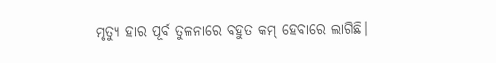ମୃତ୍ୟୁ ହାର ପୂର୍ବ ତୁଳନାରେ ବହୁତ କମ୍‍ ହେବାରେ ଲାଗିଛି।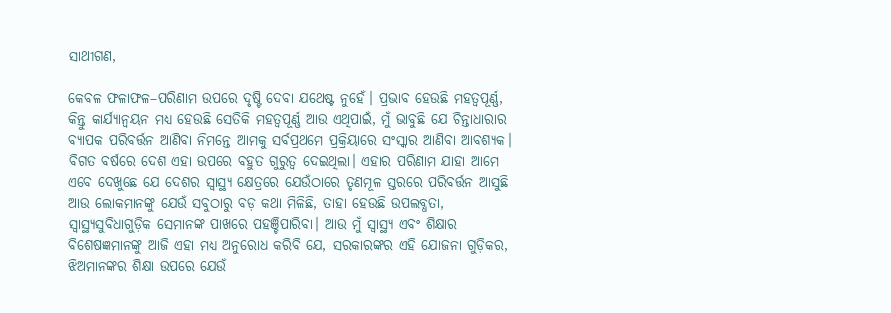ସାଥୀଗଣ,

କେବଳ ଫଳାଫଳ–ପରିଣାମ ଉପରେ ଦୃଷ୍ଟି ଦେବା ଯଥେଷ୍ଟ ନୁହେଁ। ପ୍ରଭାବ ହେଉଛି ମହତ୍ୱପୂର୍ଣ୍ଣ, କିନ୍ତୁ କାର୍ଯ୍ୟାନ୍ୱୟନ ମଧ୍ୟ ହେଉଛି ସେତିକି ମହତ୍ୱପୂର୍ଣ୍ଣ ଆଉ ଏଥିପାଇଁ, ମୁଁ ଭାବୁଛି ଯେ ଚିନ୍ତାଧାରାର ବ୍ୟାପକ ପରିବର୍ତ୍ତନ ଆଣିବା ନିମନ୍ତେ ଆମକୁ ସର୍ବପ୍ରଥମେ ପ୍ରକ୍ରିୟାରେ ସଂସ୍କାର ଆଣିବା ଆବଶ୍ୟକ। ବିଗତ ବର୍ଷରେ ଦେଶ ଏହା ଉପରେ ବହୁତ ଗୁରୁତ୍ୱ ଦେଇଥିଲା। ଏହାର ପରିଣାମ ଯାହା ଆମେ ଏବେ ଦେଖୁଛେ ଯେ ଦେଶର ସ୍ୱାସ୍ଥ୍ୟ କ୍ଷେତ୍ରରେ ଯେଉଁଠାରେ ତୃଣମୂଳ ସ୍ତରରେ ପରିବର୍ତ୍ତନ ଆସୁଛି ଆଉ ଲୋକମାନଙ୍କୁ ଯେଉଁ ସବୁଠାରୁ ବଡ଼ କଥା ମିଳିଛି, ତାହା ହେଉଛି ଉପଲବ୍ଧତା, ସ୍ୱାସ୍ଥ୍ୟସୁବିଧାଗୁଡ଼ିକ ସେମାନଙ୍କ ପାଖରେ ପହଞ୍ଚିପାରିବା। ଆଉ ମୁଁ ସ୍ୱାସ୍ଥ୍ୟ ଏବଂ ଶିକ୍ଷାର ବିଶେଷଜ୍ଞମାନଙ୍କୁ ଆଜି ଏହା ମଧ୍ୟ ଅନୁରୋଧ କରିବି ଯେ, ସରକାରଙ୍କର ଏହି ଯୋଜନା ଗୁଡ଼ିକର, ଝିଅମାନଙ୍କର ଶିକ୍ଷା ଉପରେ ଯେଉଁ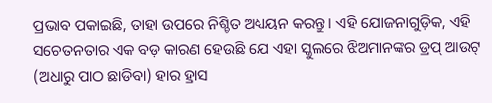ପ୍ରଭାବ ପକାଇଛି, ତାହା ଉପରେ ନିଶ୍ଚିତ ଅଧ୍ୟୟନ କରନ୍ତୁ। ଏହି ଯୋଜନାଗୁଡ଼ିକ, ଏହି ସଚେତନତାର ଏକ ବଡ଼ କାରଣ ହେଉଛି ଯେ ଏହା ସ୍କୁଲରେ ଝିଅମାନଙ୍କର ଡ୍ରପ୍‍ ଆଉଟ୍‍ (ଅଧାରୁ ପାଠ ଛାଡିବା) ହାର ହ୍ରାସ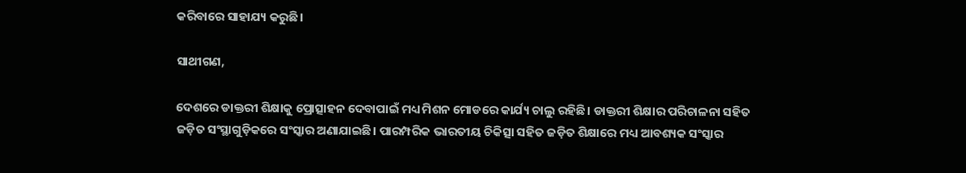କରିବାରେ ସାହାଯ୍ୟ କରୁଛି।

ସାଥୀଗଣ,

ଦେଶରେ ଡାକ୍ତରୀ ଶିକ୍ଷାକୁ ପ୍ରୋତ୍ସାହନ ଦେବାପାଇଁ ମଧ୍ୟ ମିଶନ ମୋଡରେ କାର୍ଯ୍ୟ ଚାଲୁ ରହିଛି। ଡାକ୍ତରୀ ଶିକ୍ଷାର ପରିଚାଳନା ସହିତ ଜଡ଼ିତ ସଂସ୍ଥାଗୁଡ଼ିକରେ ସଂସ୍କାର ଅଣାଯାଇଛି। ପାରମ୍ପରିକ ଭାରତୀୟ ଚିକିତ୍ସା ସହିତ ଜଡ଼ିତ ଶିକ୍ଷାରେ ମଧ୍ୟ ଆବଶ୍ୟକ ସଂସ୍କାର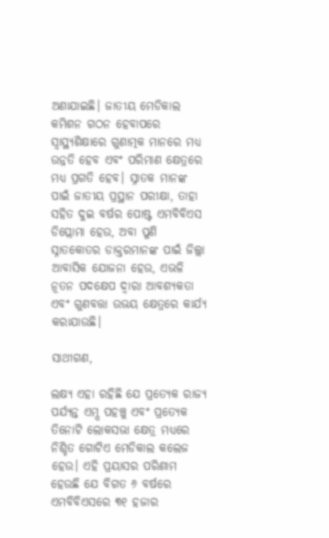ଅଣାଯାଇଛି। ଜାତୀୟ ମେଡିକାଲ କମିଶନ ଗଠନ ହେବାପରେ ସ୍ୱାସ୍ଥ୍ୟଶିକ୍ଷାରେ ଗୁଣାତ୍ମକ ମାନରେ ମଧ୍ୟ ଉନ୍ନତି ହେବ ଏବଂ ପରିମାଣ କ୍ଷେତ୍ରରେ ମଧ୍ୟ ପ୍ରଗତି ହେବ। ସ୍ନାତକ ମାନଙ୍କ ପାଇଁ ଜାତୀୟ ପ୍ରସ୍ଥାନ ପରୀକ୍ଷା, ତାହା ସହିତ ଦୁଇ ବର୍ଷର ପୋଷ୍ଟ ଏମବିବିଏସ ଡିପ୍ଲୋମା ହେଉ, ଅବା ପୁଣି ସ୍ନାତକୋତର ଡାକ୍ତରମାନଙ୍କ ପାଇଁ ଜିଲ୍ଲା ଆବାସିକ ଯୋଜନା ହେଉ, ଏଭଳି ନୂତନ ପଦକ୍ଷେପ ଦ୍ୱାରା ଆବଶ୍ୟକତା ଏବଂ ଗୁଣବତ୍ତା ଉଭୟ କ୍ଷେତ୍ରରେ କାର୍ଯ୍ୟ କରାଯାଉଛି।

ସାଥୀଗଣ,

ଲକ୍ଷ୍ୟ ଏହା ରହିଛି ଯେ ପ୍ରତ୍ୟେକ ରାଜ୍ୟ ପର୍ଯ୍ୟନ୍ତ ଏମ୍ସ ପହଞ୍ଚୁ ଏବଂ ପ୍ରତ୍ୟେକ ତିନୋଟି ଲୋକସଭା କ୍ଷେତ୍ର ମଧ୍ୟରେ ନିଶ୍ଚିତ ଗୋଟିଏ ମେଡିକାଲ କଲେଜ ହେଉ। ଏହି ପ୍ରୟାସର ପରିଣାମ ହେଉଛି ଯେ ବିଗତ ୬ ବର୍ଷରେ ଏମବିବିଏସରେ ୩୧ ହଜାର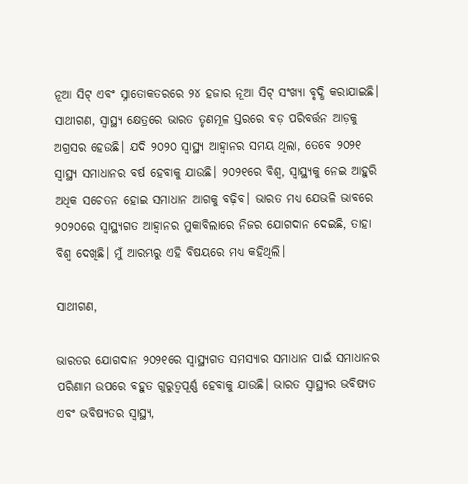ନୂଆ ସିଟ୍‍ ଏବଂ ସ୍ନାତୋକତରରେ ୨୪ ହଜାର ନୂଆ ସିଟ୍‍ ସଂଖ୍ୟା ବୃଦ୍ଧି କରାଯାଇଛି। ସାଥୀଗଣ, ସ୍ୱାସ୍ଥ୍ୟ କ୍ଷେତ୍ରରେ ଭାରତ ତୃଣମୂଳ ସ୍ତରରେ ବଡ଼ ପରିବର୍ତ୍ତନ ଆଡ଼କୁ ଅଗ୍ରସର ହେଉଛି। ଯଦି ୨୦୨୦ ସ୍ୱାସ୍ଥ୍ୟ ଆହ୍ୱାନର ସମୟ ଥିଲା, ତେବେ ୨୦୨୧ ସ୍ୱାସ୍ଥ୍ୟ ସମାଧାନର ବର୍ଷ ହେବାକୁ ଯାଉଛି। ୨୦୨୧ରେ ବିଶ୍ୱ, ସ୍ୱାସ୍ଥ୍ୟକୁ ନେଇ ଆହୁରି ଅଧିକ ସଚେତନ ହୋଇ ସମାଧାନ ଆଗକୁ ବଢ଼ିବ। ଭାରତ ମଧ୍ୟ ଯେଭଳି ଭାବରେ ୨୦୨୦ରେ ସ୍ୱାସ୍ଥ୍ୟଗତ ଆହ୍ୱାନର ମୁକାବିଲାରେ ନିଜର ଯୋଗଦାନ ଦେଇଛି, ତାହା ବିଶ୍ୱ ଦେଖିଛି। ମୁଁ ଆରମ୍ଭରୁ ଏହି ବିଷୟରେ ମଧ୍ୟ କହିଥିଲି।

ସାଥୀଗଣ,

ଭାରତର ଯୋଗଦାନ ୨୦୨୧ରେ ସ୍ୱାସ୍ଥ୍ୟଗତ ସମସ୍ୟାର ସମାଧାନ ପାଇଁ ସମାଧାନର ପରିଣାମ ଉପରେ ବହୁତ ଗୁରୁତ୍ୱପୂର୍ଣ୍ଣ ହେବାକୁ ଯାଉଛି। ଭାରତ ସ୍ୱାସ୍ଥ୍ୟର ଭବିଷ୍ୟତ ଏବଂ ଭବିଷ୍ୟତର ସ୍ୱାସ୍ଥ୍ୟ,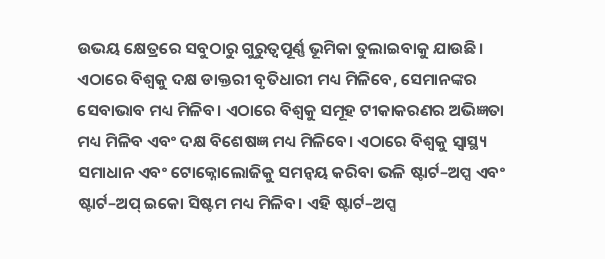ଉଭୟ କ୍ଷେତ୍ରରେ ସବୁଠାରୁ ଗୁରୁତ୍ୱପୂର୍ଣ୍ଣ ଭୂମିକା ତୁଲାଇବାକୁ ଯାଉଛି। ଏଠାରେ ବିଶ୍ୱକୁ ଦକ୍ଷ ଡାକ୍ତରୀ ବୃତିଧାରୀ ମଧ୍ୟ ମିଳିବେ, ସେମାନଙ୍କର ସେବାଭାବ ମଧ୍ୟ ମିଳିବ। ଏଠାରେ ବିଶ୍ୱକୁ ସମୂହ ଟୀକାକରଣର ଅଭିଜ୍ଞତା ମଧ୍ୟ ମିଳିବ ଏବଂ ଦକ୍ଷ ବିଶେଷଜ୍ଞ ମଧ୍ୟ ମିଳିବେ। ଏଠାରେ ବିଶ୍ୱକୁ ସ୍ୱାସ୍ଥ୍ୟ ସମାଧାନ ଏବଂ ଟୋକ୍ନୋଲୋଜିକୁ ସମନ୍ୱୟ କରିବା ଭଳି ଷ୍ଟାର୍ଟ–ଅପ୍ସ ଏବଂ ଷ୍ଟାର୍ଟ–ଅପ୍‍ ଇକୋ ସିଷ୍ଟମ ମଧ୍ୟ ମିଳିବ। ଏହି ଷ୍ଟାର୍ଟ–ଅପ୍ସ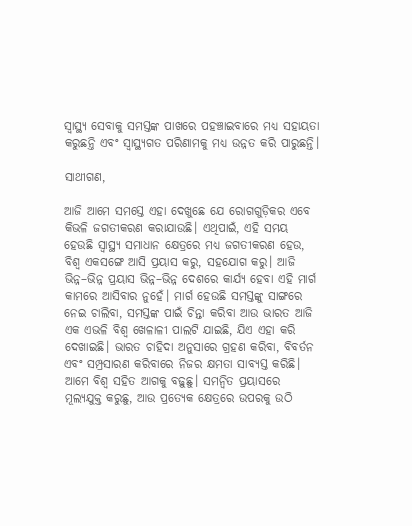ସ୍ୱାସ୍ଥ୍ୟ ସେବାକୁ ସମସ୍ତଙ୍କ ପାଖରେ ପହଞ୍ଚାଇବାରେ ମଧ୍ୟ ସହାୟତା କରୁଛନ୍ତି ଏବଂ ସ୍ୱାସ୍ଥ୍ୟଗତ ପରିଣାମକୁ ମଧ୍ୟ ଉନ୍ନତ କରି ପାରୁଛନ୍ତି।

ସାଥୀଗଣ,

ଆଜି ଆମେ ସମସ୍ତେ ଏହା ଦେଖୁଛେ ଯେ ରୋଗଗୁଡ଼ିକର ଏବେ କିଭଳି ଜଗତୀକରଣ କରାଯାଉଛି। ଏଥିପାଇଁ, ଏହି ସମୟ ହେଉଛି ସ୍ୱାସ୍ଥ୍ୟ ସମାଧାନ କ୍ଷେତ୍ରରେ ମଧ୍ୟ ଜଗତୀକରଣ ହେଉ, ବିଶ୍ୱ ଏକସଙ୍ଗେ ଆସି ପ୍ରୟାସ କରୁ, ସହଯୋଗ କରୁ। ଆଜି ଭିନ୍ନ–ଭିନ୍ନ ପ୍ରୟାସ ଭିନ୍ନ–ଭିନ୍ନ ଦେଶରେ କାର୍ଯ୍ୟ ହେବା ଏହି ମାର୍ଗ କାମରେ ଆସିବାର ନୁହେଁ। ମାର୍ଗ ହେଉଛି ସମସ୍ତଙ୍କୁ ସାଙ୍ଗରେ ନେଇ ଚାଲିବା, ସମସ୍ତଙ୍କ ପାଇଁ ଚିନ୍ତା କରିବା ଆଉ ଭାରତ ଆଜି ଏକ ଏଭଳି ବିଶ୍ୱ ଖେଳାଳୀ ପାଲଟି ଯାଇଛି, ଯିଏ ଏହା କରି ଦେଖାଇଛି। ଭାରତ ଚାହିଦା ଅନୁସାରେ ଗ୍ରହଣ କରିବା, ବିବର୍ତନ ଏବଂ ସମ୍ପ୍ରସାରଣ କରିବାରେ ନିଜର କ୍ଷମତା ସାବ୍ୟସ୍ତ କରିଛି। ଆମେ ବିଶ୍ୱ ସହିତ ଆଗକୁ ବଢ଼ୁଛୁ। ସମନ୍ୱିତ ପ୍ରୟାସରେ ମୂଲ୍ୟଯୁକ୍ତ କରୁଛୁ, ଆଉ ପ୍ରତ୍ୟେକ କ୍ଷେତ୍ରରେ ଉପରକୁ ଉଠି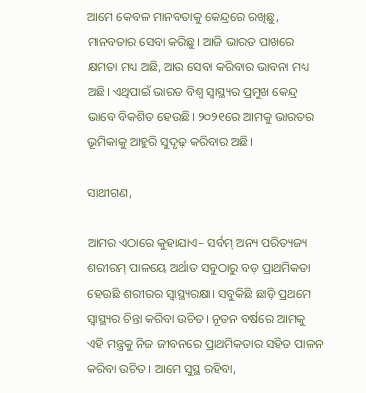ଆମେ କେବଳ ମାନବତାକୁ କେନ୍ଦ୍ରରେ ରଖିଛୁ, ମାନବତାର ସେବା କରିଛୁ। ଆଜି ଭାରତ ପାଖରେ କ୍ଷମତା ମଧ୍ୟ ଅଛି, ଆଉ ସେବା କରିବାର ଭାବନା ମଧ୍ୟ ଅଛି। ଏଥିପାଇଁ ଭାରତ ବିଶ୍ୱ ସ୍ୱାସ୍ଥ୍ୟର ପ୍ରମୁଖ କେନ୍ଦ୍ର ଭାବେ ବିକଶିତ ହେଉଛି। ୨୦୨୧ରେ ଆମକୁ ଭାରତର ଭୂମିକାକୁ ଆହୁରି ସୁଦୃଢ଼ କରିବାର ଅଛି।

ସାଥୀଗଣ,

ଆମର ଏଠାରେ କୁହାଯାଏ– ସର୍ବମ୍‍ ଅନ୍ୟ ପରିତ୍ୟଜ୍ୟ ଶରୀରମ୍‍ ପାଳୟେ ଅର୍ଥାତ ସବୁଠାରୁ ବଡ଼ ପ୍ରାଥମିକତା ହେଉଛି ଶରୀରର ସ୍ୱାସ୍ଥ୍ୟରକ୍ଷା। ସବୁକିଛି ଛାଡ଼ି ପ୍ରଥମେ ସ୍ୱାସ୍ଥ୍ୟର ଚିନ୍ତା କରିବା ଉଚିତ। ନୂତନ ବର୍ଷରେ ଆମକୁ ଏହି ମନ୍ତ୍ରକୁ ନିଜ ଜୀବନରେ ପ୍ରାଥମିକତାର ସହିତ ପାଳନ କରିବା ଉଚିତ। ଆମେ ସୁସ୍ଥ ରହିବା,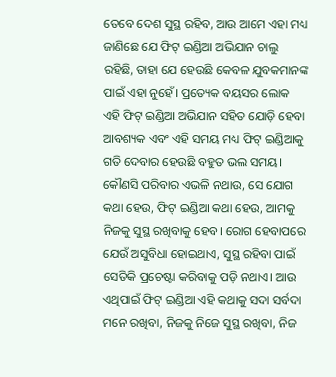ତେବେ ଦେଶ ସୁସ୍ଥ ରହିବ, ଆଉ ଆମେ ଏହା ମଧ୍ୟ ଜାଣିଛେ ଯେ ଫିଟ୍‍ ଇଣ୍ଡିଆ ଅଭିଯାନ ଚାଲୁ ରହିଛି, ତାହା ଯେ ହେଉଛି କେବଳ ଯୁବକମାନଙ୍କ ପାଇଁ ଏହା ନୁହେଁ। ପ୍ରତ୍ୟେକ ବୟସର ଲୋକ ଏହି ଫିଟ୍‍ ଇଣ୍ଡିଆ ଅଭିଯାନ ସହିତ ଯୋଡ଼ି ହେବା ଆବଶ୍ୟକ ଏବଂ ଏହି ସମୟ ମଧ୍ୟ ଫିଟ୍‍ ଇଣ୍ଡିଆକୁ ଗତି ଦେବାର ହେଉଛି ବହୁତ ଭଲ ସମୟ। କୌଣସି ପରିବାର ଏଭଳି ନଥାଉ, ସେ ଯୋଗ କଥା ହେଉ, ଫିଟ୍‍ ଇଣ୍ଡିଆ କଥା ହେଉ, ଆମକୁ ନିଜକୁ ସୁସ୍ଥ ରଖିବାକୁ ହେବ। ରୋଗ ହେବାପରେ ଯେଉଁ ଅସୁବିଧା ହୋଇଥାଏ, ସୁସ୍ଥ ରହିବା ପାଇଁ ସେତିକି ପ୍ରଚେଷ୍ଟା କରିବାକୁ ପଡ଼ି ନଥାଏ। ଆଉ ଏଥିପାଇଁ ଫିଟ୍‍ ଇଣ୍ଡିଆ ଏହି କଥାକୁ ସଦା ସର୍ବଦା ମନେ ରଖିବା, ନିଜକୁ ନିଜେ ସୁସ୍ଥ ରଖିବା, ନିଜ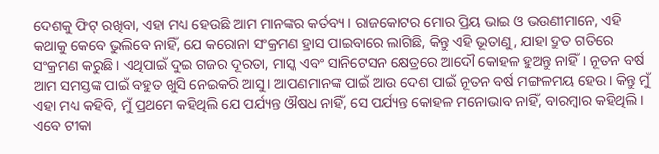ଦେଶକୁ ଫିଟ୍‍ ରଖିବା, ଏହା ମଧ୍ୟ ହେଉଛି ଆମ ମାନଙ୍କର କର୍ତବ୍ୟ। ରାଜକୋଟର ମୋର ପ୍ରିୟ ଭାଇ ଓ ଭଉଣୀମାନେ, ଏହି କଥାକୁ କେବେ ଭୁଲିବେ ନାହିଁ, ଯେ କରୋନା ସଂକ୍ରମଣ ହ୍ରାସ ପାଇବାରେ ଲାଗିଛି, କିନ୍ତୁ ଏହି ଭୂତାଣୁ, ଯାହା ଦ୍ରୁତ ଗତିରେ ସଂକ୍ରମଣ କରୁଛି। ଏଥିପାଇଁ ଦୁଇ ଗଜର ଦୂରତା, ମାସ୍କ ଏବଂ ସାନିଟେସନ କ୍ଷେତ୍ରରେ ଆଦୌ କୋହଳ ହୁଅନ୍ତୁ ନାହିଁ। ନୂତନ ବର୍ଷ ଆମ ସମସ୍ତଙ୍କ ପାଇଁ ବହୁତ ଖୁସି ନେଇକରି ଆସୁ। ଆପଣମାନଙ୍କ ପାଇଁ ଆଉ ଦେଶ ପାଇଁ ନୂତନ ବର୍ଷ ମଙ୍ଗଳମୟ ହେଉ। କିନ୍ତୁ ମୁଁ ଏହା ମଧ୍ୟ କହିବି, ମୁଁ ପ୍ରଥମେ କହିଥିଲି ଯେ ପର୍ଯ୍ୟନ୍ତ ଔଷଧ ନାହିଁ, ସେ ପର୍ଯ୍ୟନ୍ତ କୋହଳ ମନୋଭାବ ନାହିଁ, ବାରମ୍ବାର କହିଥିଲି। ଏବେ ଟୀକା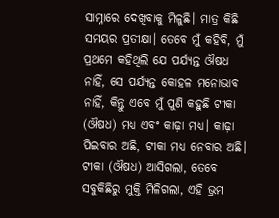ସାମ୍ନାରେ ଦେଖିବାକୁ ମିଳୁଛି। ମାତ୍ର କିଛି ସମୟର ପ୍ରତୀକ୍ଷା। ତେବେ ମୁଁ କହିବି, ମୁଁ ପ୍ରଥମେ କହିଥିଲି ଯେ ପର୍ଯ୍ୟନ୍ତ ଔଷଧ ନାହିଁ, ସେ ପର୍ଯ୍ୟନ୍ତ କୋହଳ ମନୋଭାବ ନାହିଁ, କିନ୍ତୁ ଏବେ ମୁଁ ପୁଣି କହୁଛି ଟୀକା (ଔଷଧ) ମଧ୍ୟ ଏବଂ କାଢ଼ା ମଧ୍ୟ। କାଢ଼ା ପିଇବାର ଅଛି, ଟୀକା ମଧ୍ୟ ନେବାର ଅଛି। ଟୀକା (ଔଷଧ) ଆସିଗଲା, ତେବେ ସବୁକିଛିରୁ ମୁକ୍ତି ମିଳିଗଲା, ଏହି ଭ୍ରମ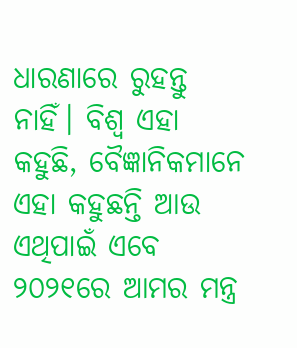ଧାରଣାରେ ରୁହନ୍ତୁ ନାହିଁ। ବିଶ୍ୱ ଏହା କହୁଛି, ବୈଜ୍ଞାନିକମାନେ ଏହା କହୁଛନ୍ତି ଆଉ ଏଥିପାଇଁ ଏବେ ୨୦୨୧ରେ ଆମର ମନ୍ତ୍ର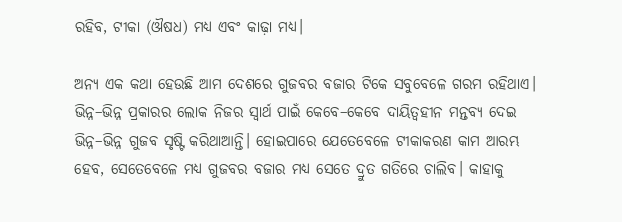ରହିବ, ଟୀକା (ଔଷଧ) ମଧ୍ୟ ଏବଂ କାଢ଼ା ମଧ୍ୟ।

ଅନ୍ୟ ଏକ କଥା ହେଉଛି ଆମ ଦେଶରେ ଗୁଜବର ବଜାର ଟିକେ ସବୁବେଳେ ଗରମ ରହିଥାଏ। ଭିନ୍ନ–ଭିନ୍ନ ପ୍ରକାରର ଲୋକ ନିଜର ସ୍ୱାର୍ଥ ପାଇଁ କେବେ–କେବେ ଦାୟିତ୍ୱହୀନ ମନ୍ତବ୍ୟ ଦେଇ ଭିନ୍ନ–ଭିନ୍ନ ଗୁଜବ ସୃଷ୍ଟି କରିଥାଆନ୍ତି। ହୋଇପାରେ ଯେତେବେଳେ ଟୀକାକରଣ କାମ ଆରମ୍ଭ ହେବ, ସେତେବେଳେ ମଧ୍ୟ ଗୁଜବର ବଜାର ମଧ୍ୟ ସେତେ ଦ୍ରୁତ ଗତିରେ ଚାଲିବ। କାହାକୁ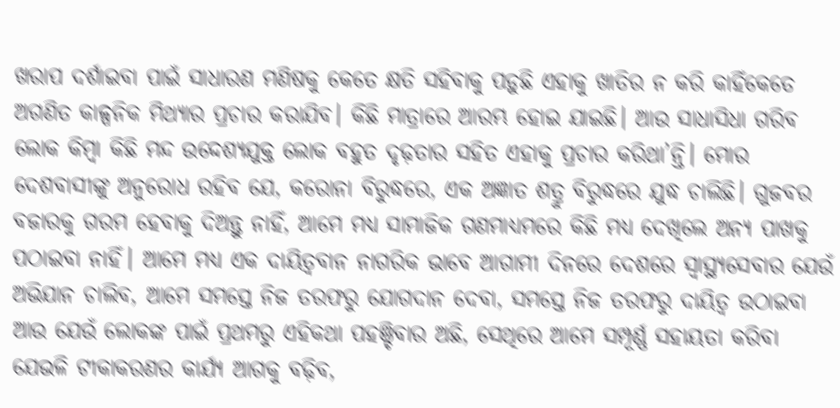ଖରାପ ଦର୍ଶାଇବା ପାଇଁ ସାଧାରଣ ମଣିଷକୁ କେତେ କ୍ଷତି ସହିବାକୁ ପଡ଼ୁଛି ଏହାକୁ ଖାତିର ନ କରି କାହିଁକେତେ ଅଗଣିତ କାଳ୍ପନିକ ମିଥ୍ୟାର ପ୍ରଚାର କରାଯିବ। କିଛି ମାତ୍ରାରେ ଆରମ୍ଭ ହୋଇ ଯାଇଛି। ଆଉ ସାଧାସିଧା ଗରିବ ଲୋକ କିମ୍ବା କିଛି ମନ୍ଦ ଉଦ୍ଦେଶ୍ୟଯୁକ୍ତ ଲୋକ ବହୁତ ଦୃଢ଼ତାର ସହିତ ଏହାକୁ ପ୍ରଚାର କରିଥା’ନ୍ତି। ମୋର ଦେଶବାସୀଙ୍କୁ ଅନୁରୋଧ ରହିବ ଯେ, କରୋନା ବିରୁଦ୍ଧରେ, ଏକ ଅଜ୍ଞାତ ଶତ୍ରୁ ବିରୁଦ୍ଧରେ ଯୁଦ୍ଧ ଚାଲିଛି। ଗୁଜବର ବଜାରକୁ ଗରମ ହେବାକୁ ଦିଅନ୍ତୁ ନାହିଁ, ଆମେ ମଧ୍ୟ ସାମାଜିକ ଗଣମାଧ୍ୟମରେ କିଛି ମଧ୍ୟ ଦେଖିଲେ ଅନ୍ୟ ପାଖକୁ ପଠାଇବା ନାହିଁ। ଆମେ ମଧ୍ୟ ଏକ ଦାୟିତ୍ୱବାନ ନାଗରିକ ଭାବେ ଆଗାମୀ ଦିନରେ ଦେଶରେ ସ୍ୱାସ୍ଥ୍ୟସେବାର ଯେଉଁ ଅଭିଯାନ ଚାଲିବ, ଆମେ ସମସ୍ତେ ନିଜ ତରଫରୁ ଯୋଗଦାନ ଦେବା, ସମସ୍ତେ ନିଜ ତରଫରୁ ଦାୟିତ୍ୱ ଉଠାଇବା ଆଉ ଯେଉଁ ଲୋକଙ୍କ ପାଇଁ ପ୍ରଥମରୁ ଏହିକଥା ପହଞ୍ଚିବାର ଅଛି, ସେଥିରେ ଆମେ ସମ୍ପୂର୍ଣ୍ଣ ସହାୟତା କରିବା ଯେଭଳି ଟୀକାକରଣର କାର୍ଯ୍ୟ ଆଗକୁ ବଢ଼ିବ,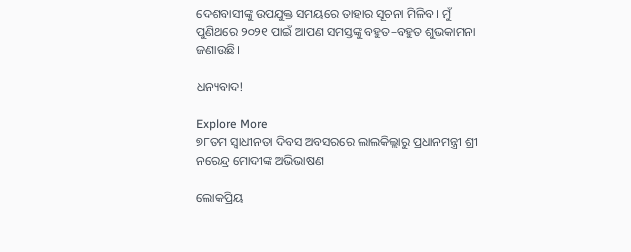ଦେଶବାସୀଙ୍କୁ ଉପଯୁକ୍ତ ସମୟରେ ତାହାର ସୂଚନା ମିଳିବ। ମୁଁ ପୁଣିଥରେ ୨୦୨୧ ପାଇଁ ଆପଣ ସମସ୍ତଙ୍କୁ ବହୁତ–ବହୁତ ଶୁଭକାମନା ଜଣାଉଛି।

ଧନ୍ୟବାଦ!

Explore More
୭୮ତମ ସ୍ୱାଧୀନତା ଦିବସ ଅବସରରେ ଲାଲକିଲ୍ଲାରୁ ପ୍ରଧାନମନ୍ତ୍ରୀ ଶ୍ରୀ ନରେନ୍ଦ୍ର ମୋଦୀଙ୍କ ଅଭିଭାଷଣ

ଲୋକପ୍ରିୟ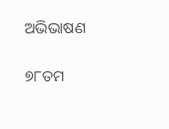ଅଭିଭାଷଣ

୭୮ତମ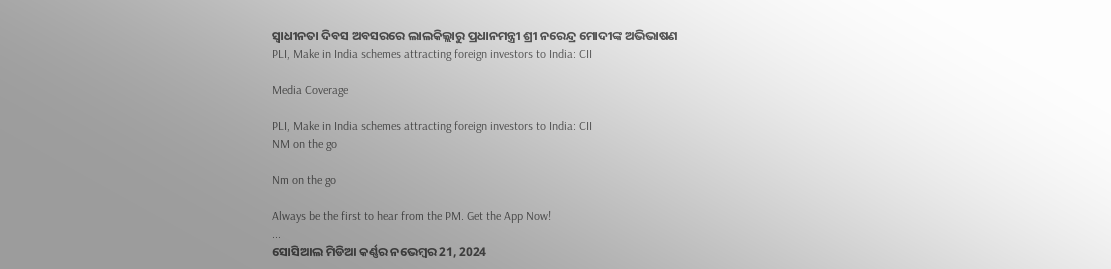ସ୍ୱାଧୀନତା ଦିବସ ଅବସରରେ ଲାଲକିଲ୍ଲାରୁ ପ୍ରଧାନମନ୍ତ୍ରୀ ଶ୍ରୀ ନରେନ୍ଦ୍ର ମୋଦୀଙ୍କ ଅଭିଭାଷଣ
PLI, Make in India schemes attracting foreign investors to India: CII

Media Coverage

PLI, Make in India schemes attracting foreign investors to India: CII
NM on the go

Nm on the go

Always be the first to hear from the PM. Get the App Now!
...
ସୋସିଆଲ ମିଡିଆ କର୍ଣ୍ଣର ନଭେମ୍ବର 21, 2024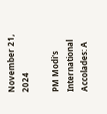November 21, 2024

PM Modi's International Accolades: A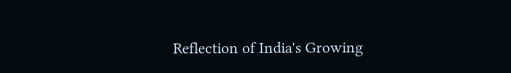Reflection of India's Growing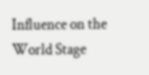Influence on the World Stage